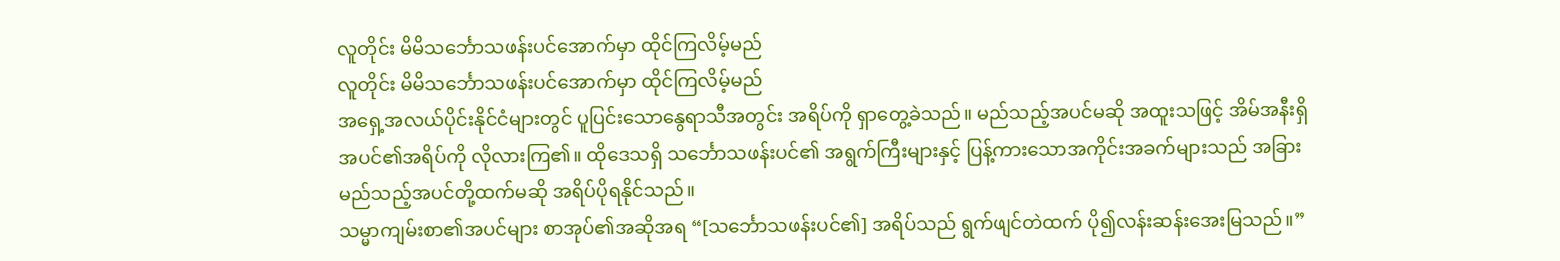လူတိုင်း မိမိသင်္ဘောသဖန်းပင်အောက်မှာ ထိုင်ကြလိမ့်မည်
လူတိုင်း မိမိသင်္ဘောသဖန်းပင်အောက်မှာ ထိုင်ကြလိမ့်မည်
အရှေ့အလယ်ပိုင်းနိုင်ငံများတွင် ပူပြင်းသောနွေရာသီအတွင်း အရိပ်ကို ရှာတွေ့ခဲသည်။ မည်သည့်အပင်မဆို အထူးသဖြင့် အိမ်အနီးရှိအပင်၏အရိပ်ကို လိုလားကြ၏။ ထိုဒေသရှိ သင်္ဘောသဖန်းပင်၏ အရွက်ကြီးများနှင့် ပြန့်ကားသောအကိုင်းအခက်များသည် အခြားမည်သည့်အပင်တို့ထက်မဆို အရိပ်ပိုရနိုင်သည်။
သမ္မာကျမ်းစာ၏အပင်များ စာအုပ်၏အဆိုအရ “[သင်္ဘောသဖန်းပင်၏] အရိပ်သည် ရွက်ဖျင်တဲထက် ပို၍လန်းဆန်းအေးမြသည်။”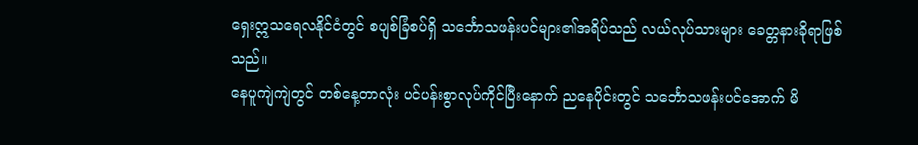ရှေးဣသရေလနိုင်ငံတွင် စပျစ်ခြံစပ်ရှိ သင်္ဘောသဖန်းပင်များ၏အရိပ်သည် လယ်လုပ်သားများ ခေတ္တနားခိုရာဖြစ်သည်။
နေပူကျဲကျဲတွင် တစ်နေ့တာလုံး ပင်ပန်းစွာလုပ်ကိုင်ပြီးနောက် ညနေပိုင်းတွင် သင်္ဘောသဖန်းပင်အောက် မိ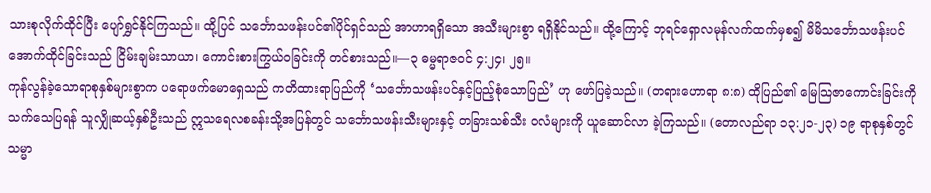သားစုလိုက်ထိုင်ပြီး ပျော်ရွှင်နိုင်ကြသည်။ ထို့ပြင် သင်္ဘောသဖန်းပင်၏ပိုင်ရှင်သည် အာဟာရရှိသော အသီးများစွာ ရရှိနိုင်သည်။ ထို့ကြောင့် ဘုရင်ရှောလမုန်လက်ထက်မှစ၍ မိမိသင်္ဘောသဖန်းပင်အောက်ထိုင်ခြင်းသည် ငြိမ်းချမ်းသာယာ၊ ကောင်းစားကြွယ်ဝခြင်းကို တင်စားသည်။—၃ ဓမ္မရာဇဝင် ၄:၂၄၊ ၂၅။
ကုန်လွန်ခဲ့သောရာစုနှစ်များစွာက ပရောဖက်မောရှေသည် ကတိထားရာပြည်ကို ‘သင်္ဘောသဖန်းပင်နှင့်ပြည့်စုံသောပြည်’ ဟု ဖော်ပြခဲ့သည်။ (တရားဟောရာ ၈:၈) ထိုပြည်၏ မြေသြဇာကောင်းခြင်းကို သက်သေပြရန် သူလျှိုဆယ့်နှစ်ဦးသည် ဣသရေလစခန်းသို့အပြန်တွင် သင်္ဘောသဖန်းသီးများနှင့် တခြားသစ်သီး ဝလံများကို ယူဆောင်လာ ခဲ့ကြသည်။ (တောလည်ရာ ၁၃:၂၁-၂၃) ၁၉ ရာစုနှစ်တွင် သမ္မာ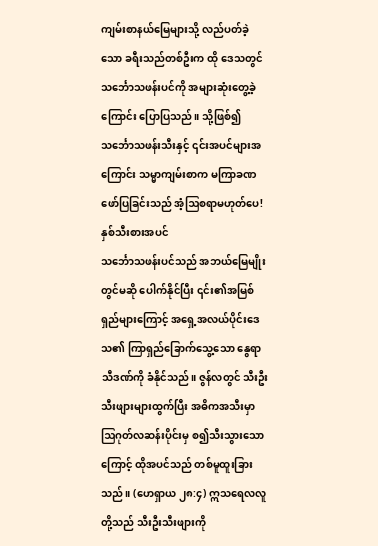ကျမ်းစာနယ်မြေများသို့ လည်ပတ်ခဲ့သော ခရီးသည်တစ်ဦးက ထို ဒေသတွင် သင်္ဘောသဖန်းပင်ကို အများဆုံးတွေ့ခဲ့ကြောင်း ပြောပြသည်။ သို့ဖြစ်၍ သင်္ဘောသဖန်းသီးနှင့် ၎င်းအပင်များအကြောင်း သမ္မာကျမ်းစာက မကြာခဏဖော်ပြခြင်းသည် အံ့ဩစရာမဟုတ်ပေ!
နှစ်သီးစားအပင်
သင်္ဘောသဖန်းပင်သည် အဘယ်မြေမျိုးတွင်မဆို ပေါက်နိုင်ပြီး ၎င်း၏အမြစ်ရှည်များကြောင့် အရှေ့အလယ်ပိုင်းဒေသ၏ ကြာရှည်ခြောက်သွေ့သော နွေရာသီဒဏ်ကို ခံနိုင်သည်။ ဇွန်လတွင် သီးဦးသီးဖျားများထွက်ပြီး အဓိကအသီးမှာ ဩဂုတ်လဆန်းပိုင်းမှ စ၍သီးသွားသောကြောင့် ထိုအပင်သည် တစ်မူထူးခြားသည်။ (ဟေရှာယ ၂၈:၄) ဣသရေလလူတို့သည် သီးဦးသီးဖျားကို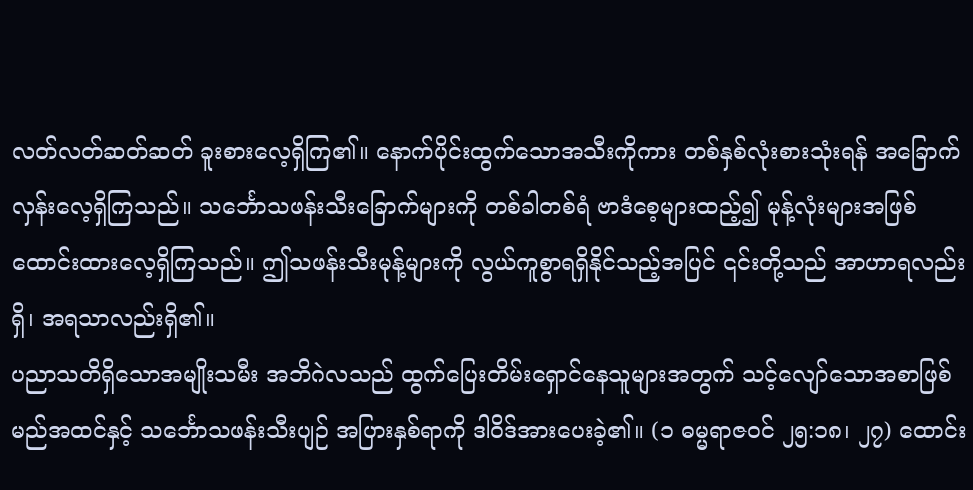လတ်လတ်ဆတ်ဆတ် ခူးစားလေ့ရှိကြ၏။ နောက်ပိုင်းထွက်သောအသီးကိုကား တစ်နှစ်လုံးစားသုံးရန် အခြောက်လှန်းလေ့ရှိကြသည်။ သင်္ဘောသဖန်းသီးခြောက်များကို တစ်ခါတစ်ရံ ဗာဒံစေ့များထည့်၍ မုန့်လုံးများအဖြစ် ထောင်းထားလေ့ရှိကြသည်။ ဤသဖန်းသီးမုန့်များကို လွယ်ကူစွာရရှိနိုင်သည့်အပြင် ၎င်းတို့သည် အာဟာရလည်းရှိ၊ အရသာလည်းရှိ၏။
ပညာသတိရှိသောအမျိုးသမီး အဘိဂဲလသည် ထွက်ပြေးတိမ်းရှောင်နေသူများအတွက် သင့်လျော်သောအစာဖြစ်မည်အထင်နှင့် သင်္ဘောသဖန်းသီးပျဉ် အပြားနှစ်ရာကို ဒါဝိဒ်အားပေးခဲ့၏။ (၁ ဓမ္မရာဇဝင် ၂၅:၁၈၊ ၂၇) ထောင်း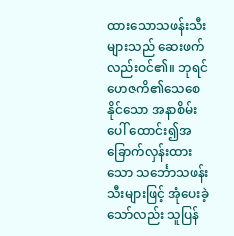ထားသောသဖန်းသီးများသည် ဆေးဖက်လည်းဝင်၏။ ဘုရင်ဟေဇကိ၏သေစေနိုင်သော အနာစိမ်းပေါ် ထောင်း၍အခြောက်လှန်းထားသော သင်္ဘောသဖန်းသီးများဖြင့် အုံပေးခဲ့သော်လည်း သူပြန်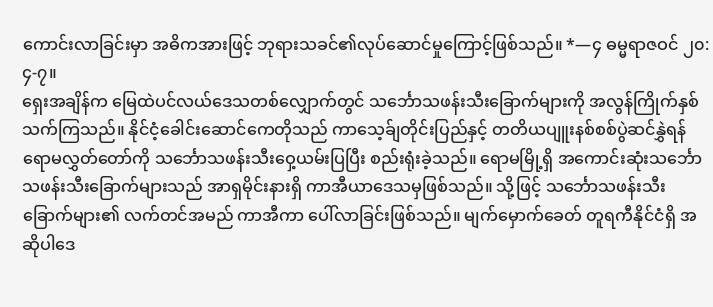ကောင်းလာခြင်းမှာ အဓိကအားဖြင့် ဘုရားသခင်၏လုပ်ဆောင်မှုကြောင့်ဖြစ်သည်။ *—၄ ဓမ္မရာဇဝင် ၂၀:၄-၇။
ရှေးအချိန်က မြေထဲပင်လယ်ဒေသတစ်လျှောက်တွင် သင်္ဘောသဖန်းသီးခြောက်များကို အလွန်ကြိုက်နှစ်သက်ကြသည်။ နိုင်ငံ့ခေါင်းဆောင်ကေတိုသည် ကာသေ့ခ်ျတိုင်းပြည်နှင့် တတိယပျူးနစ်စစ်ပွဲဆင်နွှဲရန် ရောမလွှတ်တော်ကို သင်္ဘောသဖန်းသီးဝှေ့ယမ်းပြပြီး စည်းရုံးခဲ့သည်။ ရောမမြို့ရှိ အကောင်းဆုံးသင်္ဘောသဖန်းသီးခြောက်များသည် အာရှမိုင်းနားရှိ ကာအီယာဒေသမှဖြစ်သည်။ သို့ဖြင့် သင်္ဘောသဖန်းသီးခြောက်များ၏ လက်တင်အမည် ကာအီကာ ပေါ်လာခြင်းဖြစ်သည်။ မျက်မှောက်ခေတ် တူရကီနိုင်ငံရှိ အဆိုပါဒေ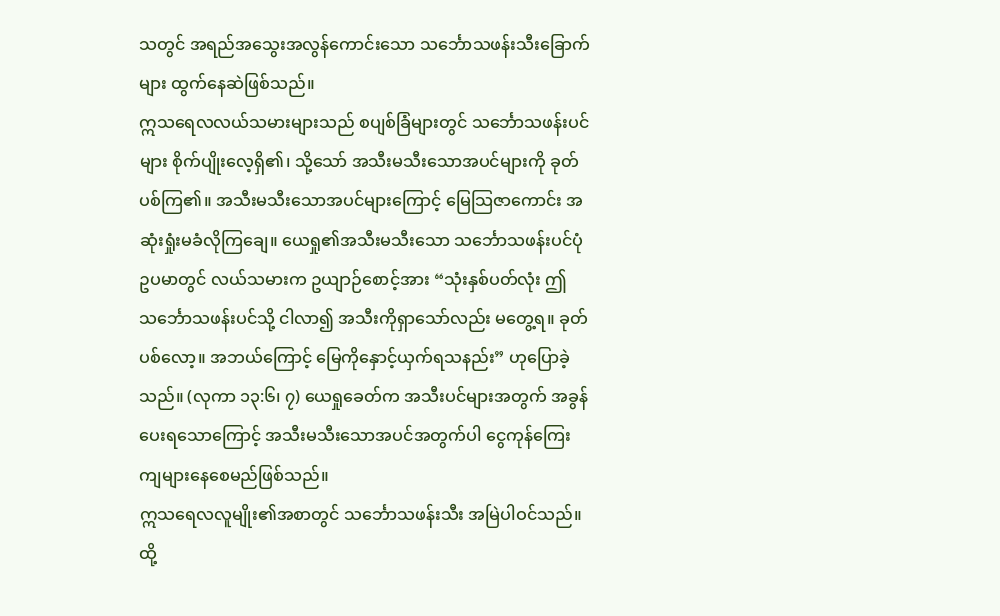သတွင် အရည်အသွေးအလွန်ကောင်းသော သင်္ဘောသဖန်းသီးခြောက်များ ထွက်နေဆဲဖြစ်သည်။
ဣသရေလလယ်သမားများသည် စပျစ်ခြံများတွင် သင်္ဘောသဖန်းပင်များ စိုက်ပျိုးလေ့ရှိ၏၊ သို့သော် အသီးမသီးသောအပင်များကို ခုတ်ပစ်ကြ၏။ အသီးမသီးသောအပင်များကြောင့် မြေသြဇာကောင်း အဆုံးရှုံးမခံလိုကြချေ။ ယေရှု၏အသီးမသီးသော သင်္ဘောသဖန်းပင်ပုံဥပမာတွင် လယ်သမားက ဥယျာဉ်စောင့်အား “သုံးနှစ်ပတ်လုံး ဤသင်္ဘောသဖန်းပင်သို့ ငါလာ၍ အသီးကိုရှာသော်လည်း မတွေ့ရ။ ခုတ်ပစ်လော့။ အဘယ်ကြောင့် မြေကိုနှောင့်ယှက်ရသနည်း” ဟုပြောခဲ့သည်။ (လုကာ ၁၃:၆၊ ၇) ယေရှုခေတ်က အသီးပင်များအတွက် အခွန်ပေးရသောကြောင့် အသီးမသီးသောအပင်အတွက်ပါ ငွေကုန်ကြေးကျများနေစေမည်ဖြစ်သည်။
ဣသရေလလူမျိုး၏အစာတွင် သင်္ဘောသဖန်းသီး အမြဲပါဝင်သည်။ ထို့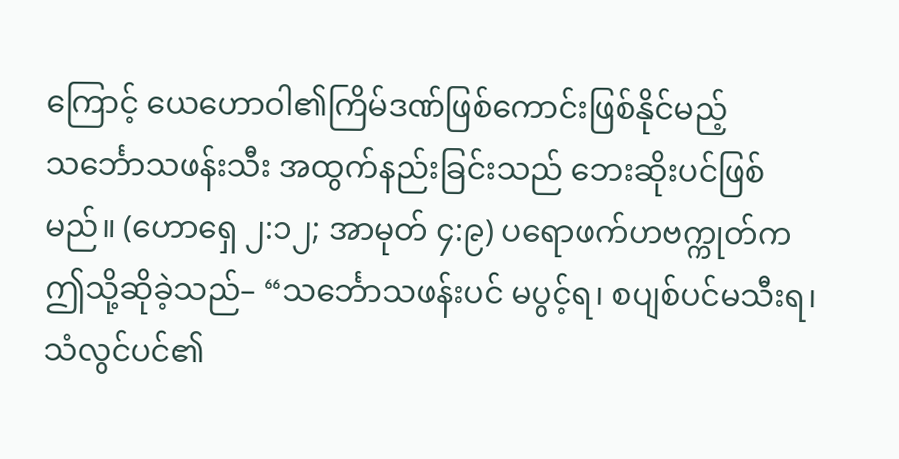ကြောင့် ယေဟောဝါ၏ကြိမ်ဒဏ်ဖြစ်ကောင်းဖြစ်နိုင်မည့် သင်္ဘောသဖန်းသီး အထွက်နည်းခြင်းသည် ဘေးဆိုးပင်ဖြစ်မည်။ (ဟောရှေ ၂:၁၂; အာမုတ် ၄:၉) ပရောဖက်ဟဗက္ကုတ်က ဤသို့ဆိုခဲ့သည်– “သင်္ဘောသဖန်းပင် မပွင့်ရ၊ စပျစ်ပင်မသီးရ၊ သံလွင်ပင်၏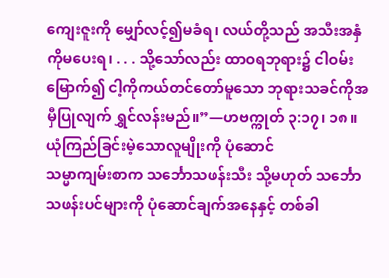ကျေးဇူးကို မျှော်လင့်၍မခံရ၊ လယ်တို့သည် အသီးအနှံကိုမပေးရ၊ . . . သို့သော်လည်း ထာဝရဘုရား၌ ငါဝမ်းမြောက်၍ ငါ့ကိုကယ်တင်တော်မူသော ဘုရားသခင်ကိုအမှီပြုလျက် ရွှင်လန်းမည်။”—ဟဗက္ကုတ် ၃:၁၇၊ ၁၈။
ယုံကြည်ခြင်းမဲ့သောလူမျိုးကို ပုံဆောင်
သမ္မာကျမ်းစာက သင်္ဘောသဖန်းသီး သို့မဟုတ် သင်္ဘောသဖန်းပင်များကို ပုံဆောင်ချက်အနေနှင့် တစ်ခါ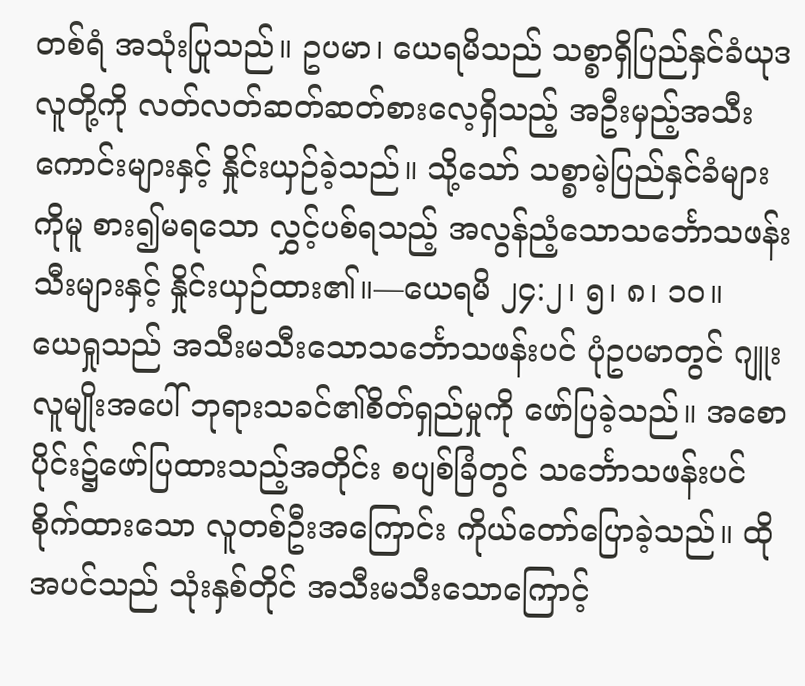တစ်ရံ အသုံးပြုသည်။ ဥပမာ၊ ယေရမိသည် သစ္စာရှိပြည်နှင်ခံယုဒလူတို့ကို လတ်လတ်ဆတ်ဆတ်စားလေ့ရှိသည့် အဦးမှည့်အသီးကောင်းများနှင့် နှိုင်းယှဉ်ခဲ့သည်။ သို့သော် သစ္စာမဲ့ပြည်နှင်ခံများကိုမူ စား၍မရသော လွှင့်ပစ်ရသည့် အလွန်ညံ့သောသင်္ဘောသဖန်းသီးများနှင့် နှိုင်းယှဉ်ထား၏။—ယေရမိ ၂၄:၂၊ ၅၊ ၈၊ ၁၀။
ယေရှုသည် အသီးမသီးသောသင်္ဘောသဖန်းပင် ပုံဥပမာတွင် ဂျူးလူမျိုးအပေါ် ဘုရားသခင်၏စိတ်ရှည်မှုကို ဖော်ပြခဲ့သည်။ အစောပိုင်း၌ဖော်ပြထားသည့်အတိုင်း စပျစ်ခြံတွင် သင်္ဘောသဖန်းပင်စိုက်ထားသော လူတစ်ဦးအကြောင်း ကိုယ်တော်ပြောခဲ့သည်။ ထိုအပင်သည် သုံးနှစ်တိုင် အသီးမသီးသောကြောင့်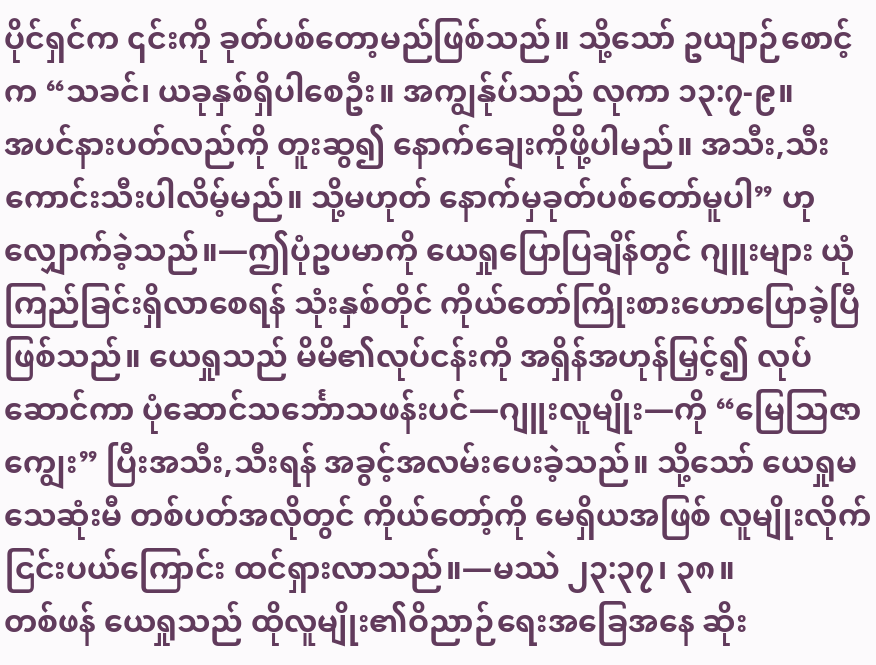ပိုင်ရှင်က ၎င်းကို ခုတ်ပစ်တော့မည်ဖြစ်သည်။ သို့သော် ဥယျာဉ်စောင့်က “သခင်၊ ယခုနှစ်ရှိပါစေဦး။ အကျွန်ုပ်သည် လုကာ ၁၃:၇-၉။
အပင်နားပတ်လည်ကို တူးဆွ၍ နောက်ချေးကိုဖို့ပါမည်။ အသီး,သီးကောင်းသီးပါလိမ့်မည်။ သို့မဟုတ် နောက်မှခုတ်ပစ်တော်မူပါ” ဟုလျှောက်ခဲ့သည်။—ဤပုံဥပမာကို ယေရှုပြောပြချိန်တွင် ဂျူးများ ယုံကြည်ခြင်းရှိလာစေရန် သုံးနှစ်တိုင် ကိုယ်တော်ကြိုးစားဟောပြောခဲ့ပြီ ဖြစ်သည်။ ယေရှုသည် မိမိ၏လုပ်ငန်းကို အရှိန်အဟုန်မြှင့်၍ လုပ်ဆောင်ကာ ပုံဆောင်သင်္ဘောသဖန်းပင်—ဂျူးလူမျိုး—ကို “မြေသြဇာကျွေး” ပြီးအသီး,သီးရန် အခွင့်အလမ်းပေးခဲ့သည်။ သို့သော် ယေရှုမသေဆုံးမီ တစ်ပတ်အလိုတွင် ကိုယ်တော့်ကို မေရှိယအဖြစ် လူမျိုးလိုက် ငြင်းပယ်ကြောင်း ထင်ရှားလာသည်။—မဿဲ ၂၃:၃၇၊ ၃၈။
တစ်ဖန် ယေရှုသည် ထိုလူမျိုး၏ဝိညာဉ်ရေးအခြေအနေ ဆိုး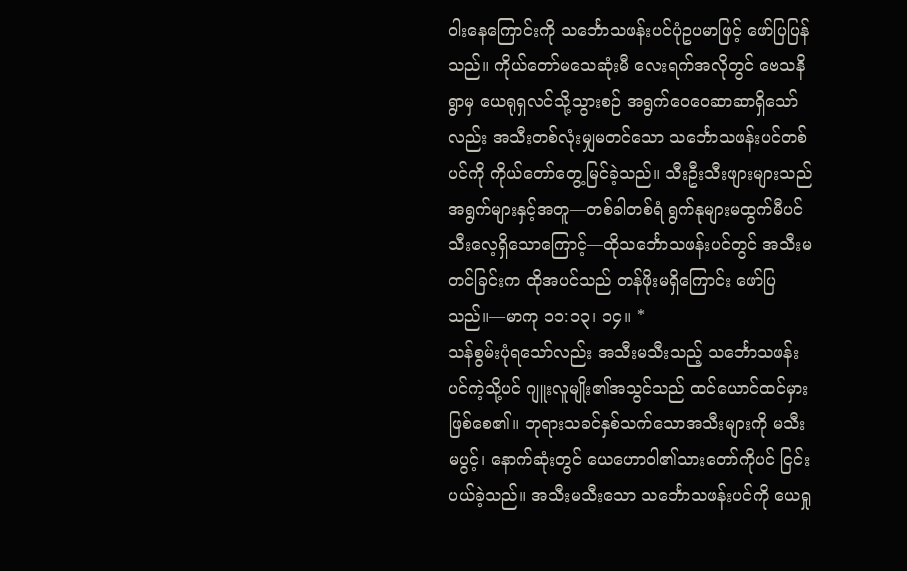ဝါးနေကြောင်းကို သင်္ဘောသဖန်းပင်ပုံဥပမာဖြင့် ဖော်ပြပြန်သည်။ ကိုယ်တော်မသေဆုံးမီ လေးရက်အလိုတွင် ဗေသနိရွာမှ ယေရုရှလင်သို့သွားစဉ် အရွက်ဝေဝေဆာဆာရှိသော်လည်း အသီးတစ်လုံးမျှမတင်သော သင်္ဘောသဖန်းပင်တစ်ပင်ကို ကိုယ်တော်တွေ့မြင်ခဲ့သည်။ သီးဦးသီးဖျားများသည် အရွက်များနှင့်အတူ—တစ်ခါတစ်ရံ ရွက်နုများမထွက်မီပင် သီးလေ့ရှိသောကြောင့်—ထိုသင်္ဘောသဖန်းပင်တွင် အသီးမတင်ခြင်းက ထိုအပင်သည် တန်ဖိုးမရှိကြောင်း ဖော်ပြသည်။—မာကု ၁၁:၁၃၊ ၁၄။ *
သန်စွမ်းပုံရသော်လည်း အသီးမသီးသည့် သင်္ဘောသဖန်းပင်ကဲ့သို့ပင် ဂျူးလူမျိုး၏အသွင်သည် ထင်ယောင်ထင်မှားဖြစ်စေ၏။ ဘုရားသခင်နှစ်သက်သောအသီးများကို မသီးမပွင့်၊ နောက်ဆုံးတွင် ယေဟောဝါ၏သားတော်ကိုပင် ငြင်းပယ်ခဲ့သည်။ အသီးမသီးသော သင်္ဘောသဖန်းပင်ကို ယေရှု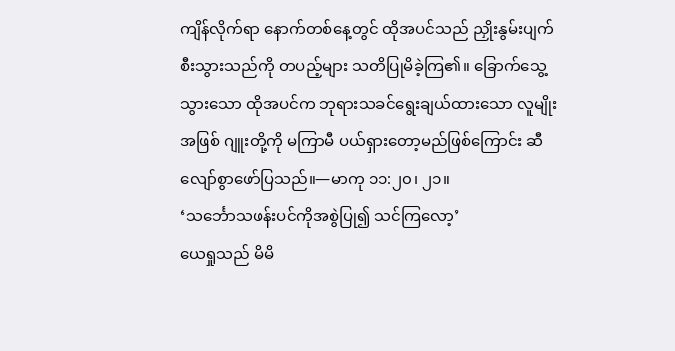ကျိန်လိုက်ရာ နောက်တစ်နေ့တွင် ထိုအပင်သည် ညှိုးနွမ်းပျက်စီးသွားသည်ကို တပည့်များ သတိပြုမိခဲ့ကြ၏။ ခြောက်သွေ့သွားသော ထိုအပင်က ဘုရားသခင်ရွေးချယ်ထားသော လူမျိုးအဖြစ် ဂျူးတို့ကို မကြာမီ ပယ်ရှားတော့မည်ဖြစ်ကြောင်း ဆီလျော်စွာဖော်ပြသည်။—မာကု ၁၁:၂၀၊ ၂၁။
‘သင်္ဘောသဖန်းပင်ကိုအစွဲပြု၍ သင်ကြလော့’
ယေရှုသည် မိမိ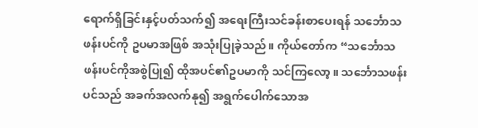ရောက်ရှိခြင်းနှင့်ပတ်သက်၍ အရေးကြီးသင်ခန်းစာပေးရန် သင်္ဘောသဖန်းပင်ကို ဥပမာအဖြစ် အသုံးပြုခဲ့သည်။ ကိုယ်တော်က “သင်္ဘောသဖန်းပင်ကိုအစွဲပြု၍ ထိုအပင်၏ဥပမာကို သင်ကြလော့။ သင်္ဘောသဖန်းပင်သည် အခက်အလက်နု၍ အရွက်ပေါက်သောအ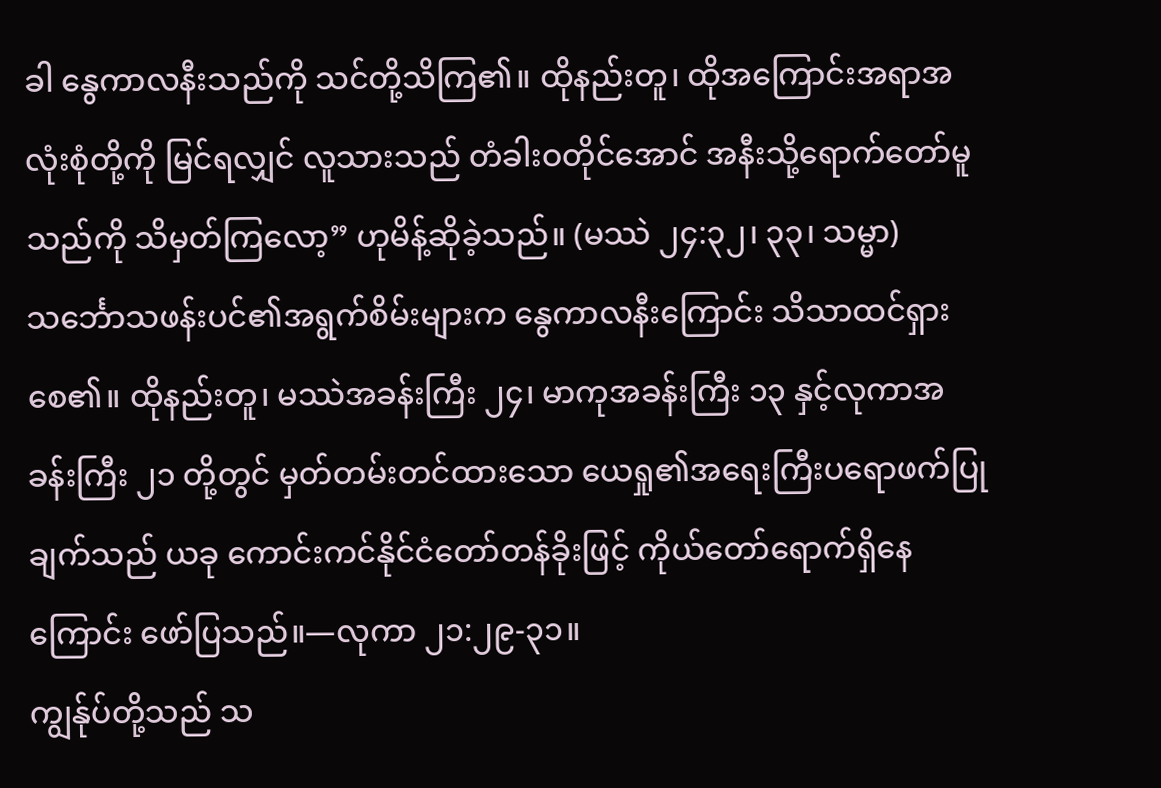ခါ နွေကာလနီးသည်ကို သင်တို့သိကြ၏။ ထိုနည်းတူ၊ ထိုအကြောင်းအရာအလုံးစုံတို့ကို မြင်ရလျှင် လူသားသည် တံခါးဝတိုင်အောင် အနီးသို့ရောက်တော်မူသည်ကို သိမှတ်ကြလော့” ဟုမိန့်ဆိုခဲ့သည်။ (မဿဲ ၂၄:၃၂၊ ၃၃၊ သမ္မာ) သင်္ဘောသဖန်းပင်၏အရွက်စိမ်းများက နွေကာလနီးကြောင်း သိသာထင်ရှားစေ၏။ ထိုနည်းတူ၊ မဿဲအခန်းကြီး ၂၄၊ မာကုအခန်းကြီး ၁၃ နှင့်လုကာအခန်းကြီး ၂၁ တို့တွင် မှတ်တမ်းတင်ထားသော ယေရှု၏အရေးကြီးပရောဖက်ပြုချက်သည် ယခု ကောင်းကင်နိုင်ငံတော်တန်ခိုးဖြင့် ကိုယ်တော်ရောက်ရှိနေကြောင်း ဖော်ပြသည်။—လုကာ ၂၁:၂၉-၃၁။
ကျွန်ုပ်တို့သည် သ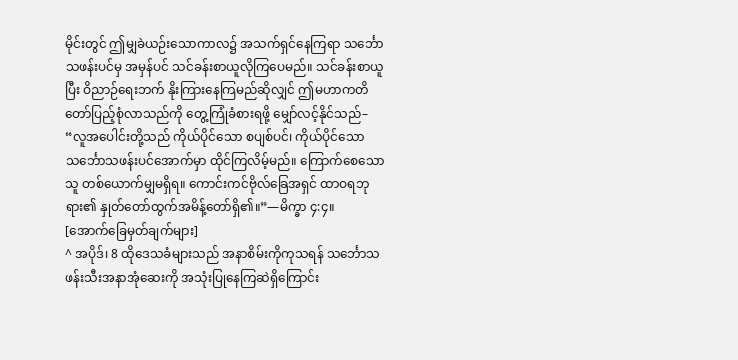မိုင်းတွင် ဤမျှခဲယဉ်းသောကာလ၌ အသက်ရှင်နေကြရာ သင်္ဘောသဖန်းပင်မှ အမှန်ပင် သင်ခန်းစာယူလိုကြပေမည်။ သင်ခန်းစာယူပြီး ဝိညာဉ်ရေးဘက် နိုးကြားနေကြမည်ဆိုလျှင် ဤမဟာကတိတော်ပြည့်စုံလာသည်ကို တွေ့ကြုံခံစားရဖို့ မျှော်လင့်နိုင်သည်– “လူအပေါင်းတို့သည် ကိုယ်ပိုင်သော စပျစ်ပင်၊ ကိုယ်ပိုင်သော သင်္ဘောသဖန်းပင်အောက်မှာ ထိုင်ကြလိမ့်မည်။ ကြောက်စေသောသူ တစ်ယောက်မျှမရှိရ။ ကောင်းကင်ဗိုလ်ခြေအရှင် ထာဝရဘုရား၏ နှုတ်တော်ထွက်အမိန့်တော်ရှိ၏။”—မိက္ခာ ၄:၄။
[အောက်ခြေမှတ်ချက်များ]
^ အပိုဒ်၊ 8 ထိုဒေသခံများသည် အနာစိမ်းကိုကုသရန် သင်္ဘောသဖန်းသီးအနာအုံဆေးကို အသုံးပြုနေကြဆဲရှိကြောင်း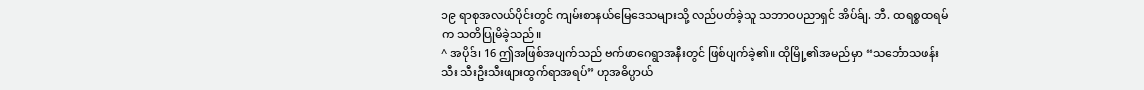၁၉ ရာစုအလယ်ပိုင်းတွင် ကျမ်းစာနယ်မြေဒေသများသို့ လည်ပတ်ခဲ့သူ သဘာဝပညာရှင် အိပ်ခ်ျ. ဘီ. ထရစ္စထရမ်က သတိပြုမိခဲ့သည်။
^ အပိုဒ်၊ 16 ဤအဖြစ်အပျက်သည် ဗက်ဖာဂေရွာအနီးတွင် ဖြစ်ပျက်ခဲ့၏။ ထိုမြို့၏အမည်မှာ “သင်္ဘောသဖန်းသီး သီးဦးသီးဖျားထွက်ရာအရပ်” ဟုအဓိပ္ပာယ်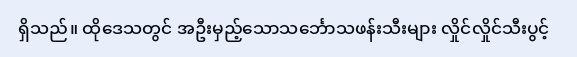ရှိသည်။ ထိုဒေသတွင် အဦးမှည့်သောသင်္ဘောသဖန်းသီးများ လှိုင်လှိုင်သီးပွင့်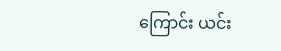ကြောင်း ယင်း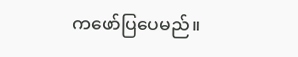ကဖော်ပြပေမည်။